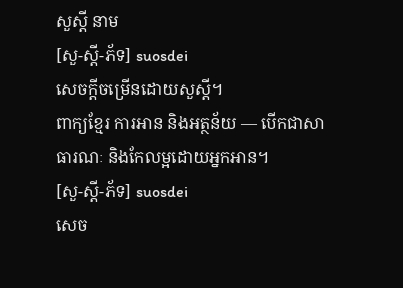សួស្ដី នាម
[សួ-ស្ដី-ភ័ទ] suosdei
សេចក្ដីចម្រើនដោយសួស្ដី។
ពាក្យខ្មែរ ការអាន និងអត្ថន័យ — បើកជាសាធារណៈ និងកែលម្អដោយអ្នកអាន។
[សួ-ស្ដី-ភ័ទ] suosdei
សេច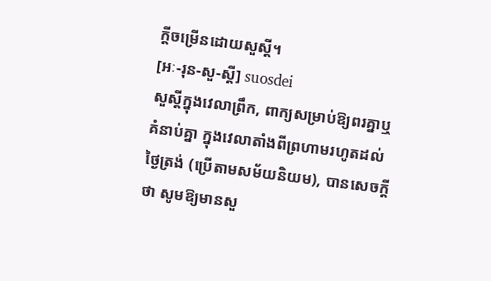ក្ដីចម្រើនដោយសួស្ដី។
[អៈ-រុន-សួ-ស្ដី] suosdei
សួស្ដីក្នុងវេលាព្រឹក, ពាក្យសម្រាប់ឱ្យពរគ្នាឬគំនាប់គ្នា ក្នុងវេលាតាំងពីព្រហាមរហូតដល់ថ្ងៃត្រង់ (ប្រើតាមសម័យនិយម), បានសេចក្ដីថា សូមឱ្យមានសួ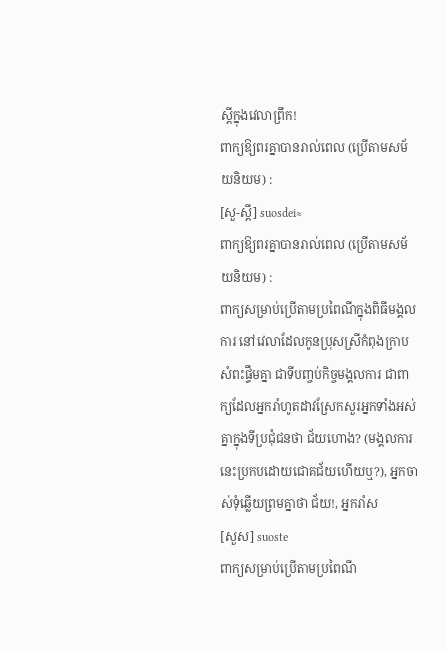ស្ដីក្នុងវេលាព្រឹក!
ពាក្យឱ្យពរគ្នាបានរាល់ពេល (ប្រើតាមសម័យនិយម) :
[សួ-ស្ដី] suosdei≈
ពាក្យឱ្យពរគ្នាបានរាល់ពេល (ប្រើតាមសម័យនិយម) :
ពាក្យសម្រាប់ប្រើតាមប្រពៃណីក្នុងពិធីមង្គលការ នៅវេលាដែលកូនប្រុសស្រីកំពុងក្រាបសំពះផ្ទឹមគ្នា ជាទីបញ្ចប់កិច្ចមង្គលការ ជាពាក្យដែលអ្នករាំហូតដាវស្រែកសួរអ្នកទាំងអស់គ្នាក្នុងទីប្រជុំជនថា ជ័យហោង? (មង្គលការនេះប្រកបដោយជោគជ័យហើយឬ?), អ្នកចាស់ទុំឆ្លើយព្រមគ្នាថា ជ័យ!, អ្នករាំស
[សួស] suoste
ពាក្យសម្រាប់ប្រើតាមប្រពៃណី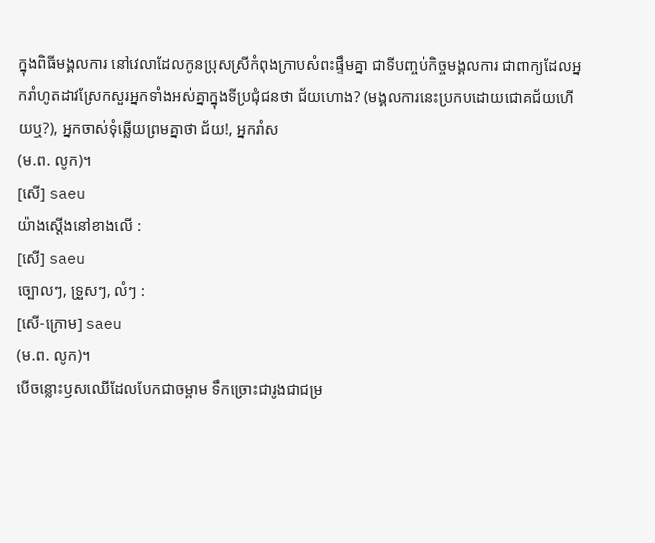ក្នុងពិធីមង្គលការ នៅវេលាដែលកូនប្រុសស្រីកំពុងក្រាបសំពះផ្ទឹមគ្នា ជាទីបញ្ចប់កិច្ចមង្គលការ ជាពាក្យដែលអ្នករាំហូតដាវស្រែកសួរអ្នកទាំងអស់គ្នាក្នុងទីប្រជុំជនថា ជ័យហោង? (មង្គលការនេះប្រកបដោយជោគជ័យហើយឬ?), អ្នកចាស់ទុំឆ្លើយព្រមគ្នាថា ជ័យ!, អ្នករាំស
(ម.ព. លូក)។
[សើ] saeu
យ៉ាងស្ដើងនៅខាងលើ :
[សើ] saeu
ច្បោលៗ, ទ្រួសៗ, លំៗ :
[សើ-ក្រោម] saeu
(ម.ព. លូក)។
បើចន្លោះឫសឈើដែលបែកជាចម្ពាម ទឹកច្រោះជារូងជាជម្រ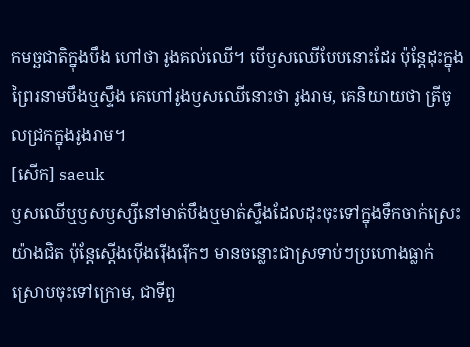កមច្ឆជាតិក្នុងបឹង ហៅថា រូងគល់ឈើ។ បើឫសឈើបែបនោះដែរ ប៉ុន្តែដុះក្នុងព្រៃរនាមបឹងឬស្ទឹង គេហៅរូងឫសឈើនោះថា រូងរាម, គេនិយាយថា ត្រីចូលជ្រកក្នុងរូងរាម។
[សើក] saeuk
ឫសឈើឬឫសឫស្សីនៅមាត់បឹងឬមាត់ស្ទឹងដែលដុះចុះទៅក្នុងទឹកចាក់ស្រេះយ៉ាងជិត ប៉ុន្តែស្ដើងប៉ើងរ៉ើងរ៉ើកៗ មានចន្លោះជាស្រទាប់ៗប្រហោងធ្លាក់ស្រោបចុះទៅក្រោម, ជាទីពួ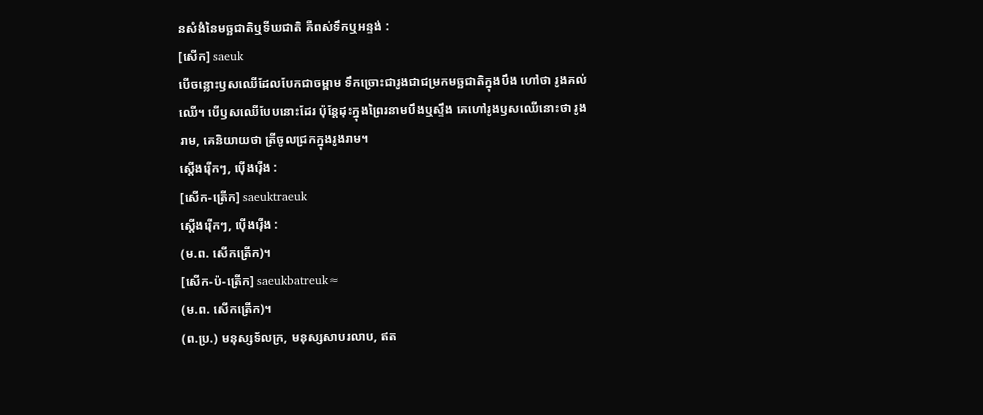នសំងំនៃមច្ឆជាតិឬទីឃជាតិ គឺពស់ទឹកឬអន្ទង់ :
[សើក] saeuk
បើចន្លោះឫសឈើដែលបែកជាចម្ពាម ទឹកច្រោះជារូងជាជម្រកមច្ឆជាតិក្នុងបឹង ហៅថា រូងគល់ឈើ។ បើឫសឈើបែបនោះដែរ ប៉ុន្តែដុះក្នុងព្រៃរនាមបឹងឬស្ទឹង គេហៅរូងឫសឈើនោះថា រូងរាម, គេនិយាយថា ត្រីចូលជ្រកក្នុងរូងរាម។
ស្ដើងរ៉ើកៗ, ប៉ើងរ៉ើង :
[សើក-ត្រើក] saeuktraeuk
ស្ដើងរ៉ើកៗ, ប៉ើងរ៉ើង :
(ម.ព. សើកត្រើក)។
[សើក-ប៉-ត្រើក] saeukbatreuk≈
(ម.ព. សើកត្រើក)។
(ព.ប្រ.) មនុស្សទ័លក្រ, មនុស្សសាបរលាប, ឥត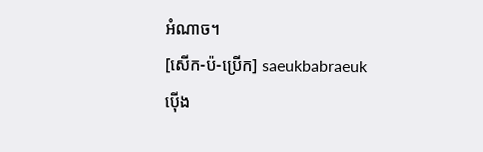អំណាច។
[សើក-ប៉-ប្រើក] saeukbabraeuk
ប៉ើង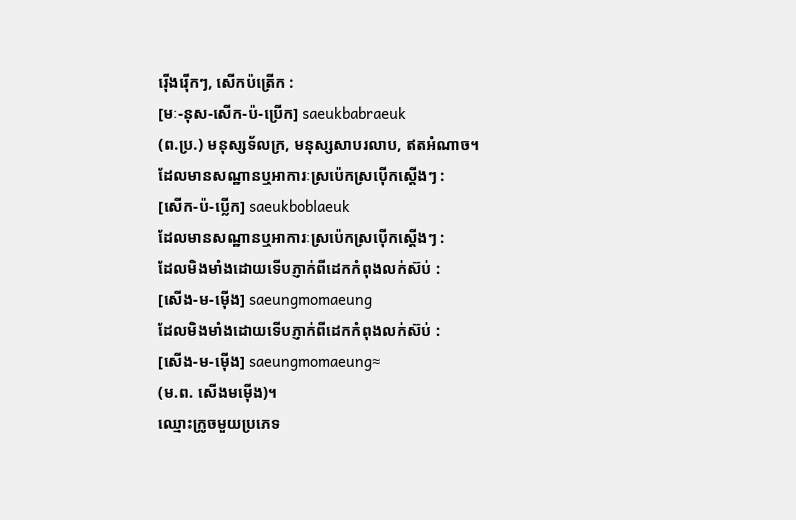រ៉ើងរ៉ើកៗ, សើកប៉ត្រើក :
[មៈ-នុស-សើក-ប៉-ប្រើក] saeukbabraeuk
(ព.ប្រ.) មនុស្សទ័លក្រ, មនុស្សសាបរលាប, ឥតអំណាច។
ដែលមានសណ្ឋានឬអាការៈស្រប៉េកស្រប៉ើកស្ដើងៗ :
[សើក-ប៉-ប្លើក] saeukboblaeuk
ដែលមានសណ្ឋានឬអាការៈស្រប៉េកស្រប៉ើកស្ដើងៗ :
ដែលមិងមាំងដោយទើបភ្ញាក់ពីដេកកំពុងលក់ស៊ប់ :
[សើង-ម-ម៉ើង] saeungmomaeung
ដែលមិងមាំងដោយទើបភ្ញាក់ពីដេកកំពុងលក់ស៊ប់ :
[សើង-ម-ម៉ើង] saeungmomaeung≈
(ម.ព. សើងមម៉ើង)។
ឈ្មោះក្រូចមួយប្រភេទ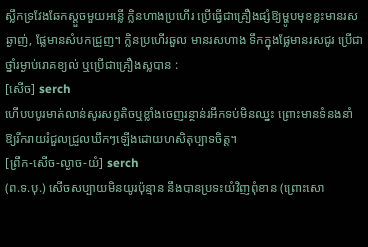ស្លឹកទ្រវែងឆែកស្ដួចមួយអន្លើ ក្លិនហាងប្រហើរ ប្រើធ្វើជាគ្រឿងផ្សំឱ្យម្ហូបមុខខ្លះមានរសឆ្ងាញ់, ផ្លែមានសំបកជ្រួញ។ ក្លិនប្រហើរឆួល មានរសហាង ទឹកក្នុងផ្លែមានរសជូរ ប្រើជាថ្នាំរម្ងាប់រោគខ្យល់ ឬប្រើជាគ្រឿងស្លបាន :
[សើច] serch
ហើបបបូរមាត់លាន់សូរសព្ទតិចឬខ្លាំងចេញរន្ថាន់រអឹកទប់មិនឈ្នះ ព្រោះមានទំនងនាំឱ្យរីករាយរំជួលជ្រួលឃឹកៗឡើងដោយហសិតុប្បាទចិត្ត។
[ព្រឹក-សើច-ល្ងាច-យំ] serch
(ព.ទ.បុ.) សើចសប្បាយមិនយូរប៉ុន្មាន នឹងបានប្រទះយំវិញពុំខាន (ព្រោះសោ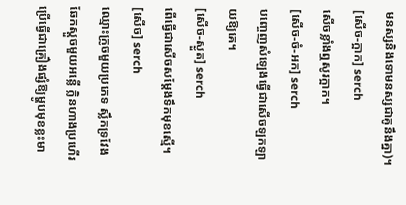មនស្សនិងទោមនស្សជាគូនឹងគ្នា)។
[សើច-ក្អាក] serch
សើចខ្លាំងឮសូរក្អាក។
[សើច-ចំ-អក] serch
បញ្ចេញសំឡេងធ្វើជាសើចឡកឡាយឱ្យគេ។
[សើច-ស្ងួត] serch
ពើធ្វើជាសើចសម្ដែងទឹកមុខស្មើ។
[សើច] serch
ឈ្មោះក្រូចមួយប្រភេទ ស្លឹកទ្រវែងឆែកស្ដួចមួយអន្លើ ក្លិនហាងប្រហើរ ប្រើធ្វើជាគ្រឿងផ្សំឱ្យម្ហូបមុខខ្លះមា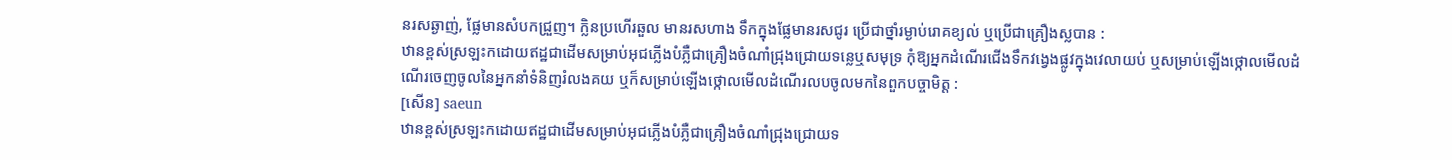នរសឆ្ងាញ់, ផ្លែមានសំបកជ្រួញ។ ក្លិនប្រហើរឆួល មានរសហាង ទឹកក្នុងផ្លែមានរសជូរ ប្រើជាថ្នាំរម្ងាប់រោគខ្យល់ ឬប្រើជាគ្រឿងស្លបាន :
ឋានខ្ពស់ស្រឡះកដោយឥដ្ឋជាដើមសម្រាប់អុជភ្លើងបំភ្លឺជាគ្រឿងចំណាំជ្រុងជ្រោយទន្លេឬសមុទ្រ កុំឱ្យអ្នកដំណើរជើងទឹកវង្វេងផ្លូវក្នុងវេលាយប់ ឬសម្រាប់ឡើងថ្កោលមើលដំណើរចេញចូលនៃអ្នកនាំទំនិញរំលងគយ ឬក៏សម្រាប់ឡើងថ្កោលមើលដំណើរលបចូលមកនៃពួកបច្ចាមិត្ត :
[សើន] saeun
ឋានខ្ពស់ស្រឡះកដោយឥដ្ឋជាដើមសម្រាប់អុជភ្លើងបំភ្លឺជាគ្រឿងចំណាំជ្រុងជ្រោយទ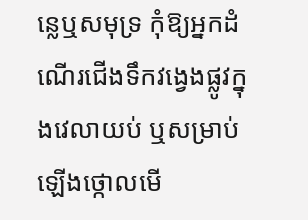ន្លេឬសមុទ្រ កុំឱ្យអ្នកដំណើរជើងទឹកវង្វេងផ្លូវក្នុងវេលាយប់ ឬសម្រាប់ឡើងថ្កោលមើ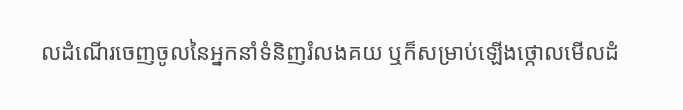លដំណើរចេញចូលនៃអ្នកនាំទំនិញរំលងគយ ឬក៏សម្រាប់ឡើងថ្កោលមើលដំ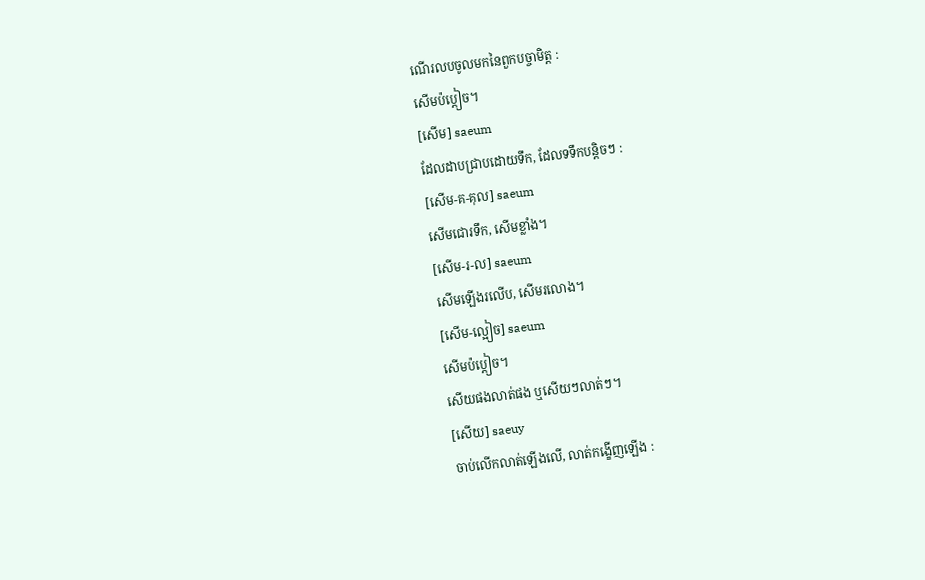ណើរលបចូលមកនៃពួកបច្ចាមិត្ត :
សើមប៉ប្ដៀច។
[សើម] saeum
ដែលដាបជ្រាបដោយទឹក, ដែលទទឹកបន្តិចៗ :
[សើម-គ-គុល] saeum
សើមជោរទឹក, សើមខ្លាំង។
[សើម-រ-ល] saeum
សើមឡើងរលើប, សើមរលោង។
[សើម-ល្អៀច] saeum
សើមប៉ប្ដៀច។
សើយផងលាត់ផង ឬសើយៗលាត់ៗ។
[សើយ] saeuy
ចាប់លើកលាត់ឡើងលើ, លាត់កង្ខើញឡើង :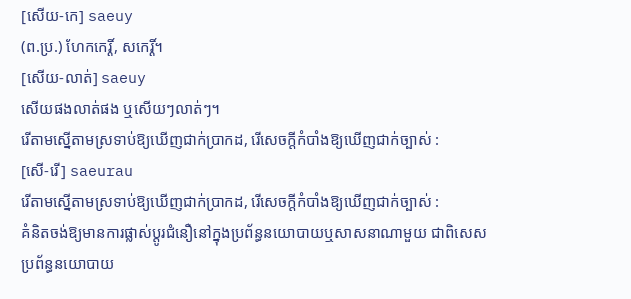[សើយ-កេ] saeuy
(ព.ប្រ.) ហែកកេរ្តិ៍, សកេរ្តិ៍។
[សើយ-លាត់] saeuy
សើយផងលាត់ផង ឬសើយៗលាត់ៗ។
រើតាមស្នើតាមស្រទាប់ឱ្យឃើញជាក់ប្រាកដ, រើសេចក្ដីកំបាំងឱ្យឃើញជាក់ច្បាស់ :
[សើ-រើ] saeurau
រើតាមស្នើតាមស្រទាប់ឱ្យឃើញជាក់ប្រាកដ, រើសេចក្ដីកំបាំងឱ្យឃើញជាក់ច្បាស់ :
គំនិតចង់ឱ្យមានការផ្លាស់ប្ដូរជំនឿនៅក្នុងប្រព័ន្ធនយោបាយឬសាសនាណាមួយ ជាពិសេសប្រព័ន្ធនយោបាយ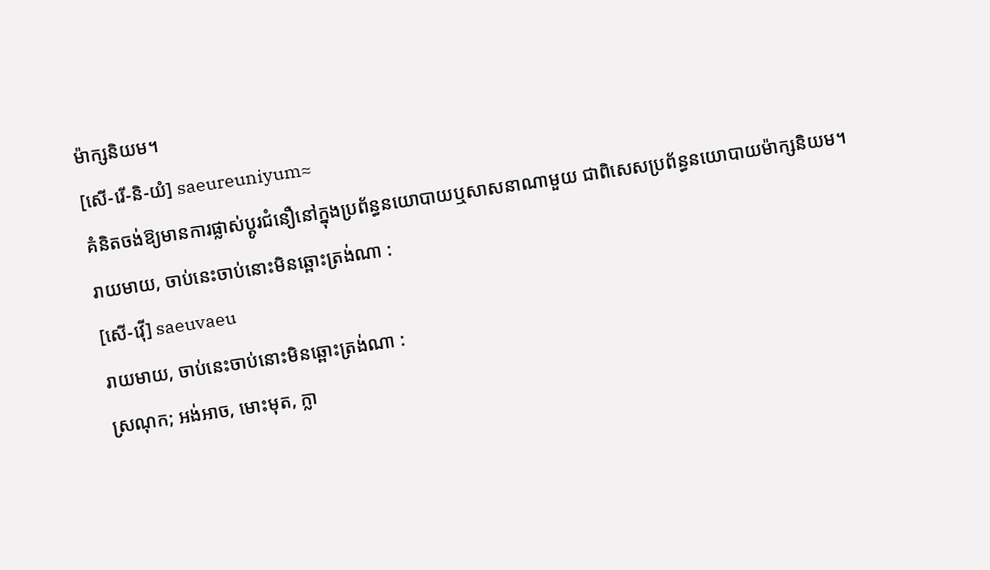ម៉ាក្សនិយម។
[សើ-រើ-និ-យំ] saeureuniyum≈
គំនិតចង់ឱ្យមានការផ្លាស់ប្ដូរជំនឿនៅក្នុងប្រព័ន្ធនយោបាយឬសាសនាណាមួយ ជាពិសេសប្រព័ន្ធនយោបាយម៉ាក្សនិយម។
រាយមាយ, ចាប់នេះចាប់នោះមិនឆ្ពោះត្រង់ណា :
[សើ-វ៉ើ] saeuvaeu
រាយមាយ, ចាប់នេះចាប់នោះមិនឆ្ពោះត្រង់ណា :
ស្រណុក; អង់អាច, មោះមុត, ក្លា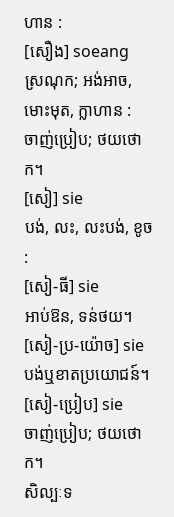ហាន :
[សឿង] soeang
ស្រណុក; អង់អាច, មោះមុត, ក្លាហាន :
ចាញ់ប្រៀប; ថយថោក។
[សៀ] sie
បង់, លះ, លះបង់, ខូច :
[សៀ-ធី] sie
អាប់ឱន, ទន់ថយ។
[សៀ-ប្រ-យ៉ោច] sie
បង់ឬខាតប្រយោជន៍។
[សៀ-ប្រៀប] sie
ចាញ់ប្រៀប; ថយថោក។
សិល្បៈទ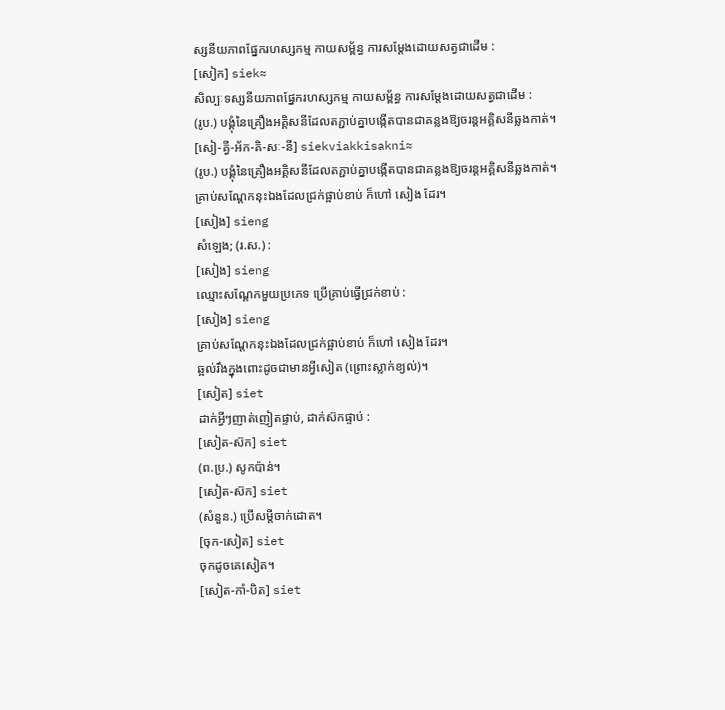ស្សនីយភាពផ្នែករហស្សកម្ម កាយសម័្ពន្ធ ការសម្ដែងដោយសត្វជាដើម :
[សៀក] siek≈
សិល្បៈទស្សនីយភាពផ្នែករហស្សកម្ម កាយសម័្ពន្ធ ការសម្ដែងដោយសត្វជាដើម :
(រូប.) បង្គុំនៃគ្រឿងអគ្គិសនីដែលតភ្ជាប់គ្នាបង្កើតបានជាគន្លងឱ្យចរន្តអគ្គិសនីឆ្លងកាត់។
[សៀ-គ្វី-អ័ក-គិ-សៈ-នី] siekviakkisakni≈
(រូប.) បង្គុំនៃគ្រឿងអគ្គិសនីដែលតភ្ជាប់គ្នាបង្កើតបានជាគន្លងឱ្យចរន្តអគ្គិសនីឆ្លងកាត់។
គ្រាប់សណ្ដែកនុះឯងដែលជ្រក់ផ្អាប់ខាប់ ក៏ហៅ សៀង ដែរ។
[សៀង] sieng
សំឡេង; (រ.ស.) :
[សៀង] sieng
ឈ្មោះសណ្ដែកមួយប្រភេទ ប្រើគ្រាប់ធ្វើជ្រក់ខាប់ :
[សៀង] sieng
គ្រាប់សណ្ដែកនុះឯងដែលជ្រក់ផ្អាប់ខាប់ ក៏ហៅ សៀង ដែរ។
ឆ្អល់រឹងក្នុងពោះដូចជាមានអ្វីសៀត (ព្រោះស្លាក់ខ្យល់)។
[សៀត] siet
ដាក់អ្វីៗញាត់ញៀតផ្ទាប់, ដាក់ស៊កផ្ទាប់ :
[សៀត-ស៊ក] siet
(ព.ប្រ.) សូកប៉ាន់។
[សៀត-ស៊ក] siet
(សំនួន.) ប្រើសម្ដីចាក់ដោត។
[ចុក-សៀត] siet
ចុកដូចគេសៀត។
[សៀត-កាំ-បិត] siet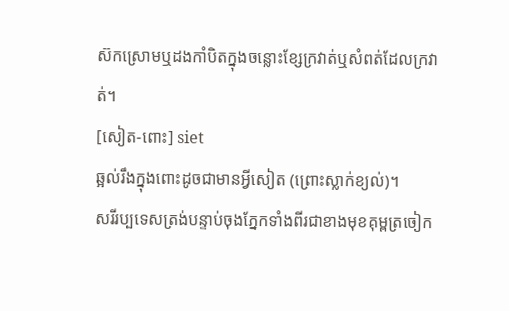ស៊កស្រោមឬដងកាំបិតក្នុងចន្លោះខ្សែក្រវាត់ឬសំពត់ដែលក្រវាត់។
[សៀត-ពោះ] siet
ឆ្អល់រឹងក្នុងពោះដូចជាមានអ្វីសៀត (ព្រោះស្លាក់ខ្យល់)។
សរីរប្បទេសត្រង់បន្ទាប់ចុងភ្នែកទាំងពីរជាខាងមុខគុម្ពត្រចៀក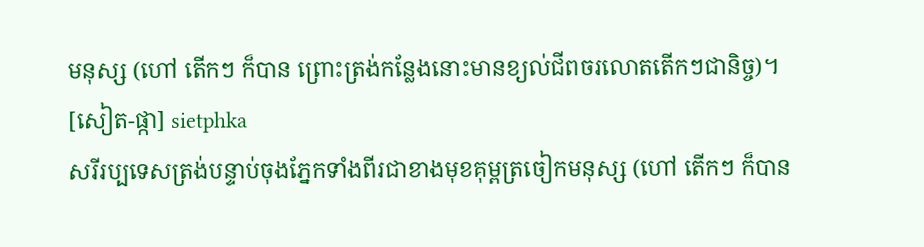មនុស្ស (ហៅ តើកៗ ក៏បាន ព្រោះត្រង់កន្លែងនោះមានខ្យល់ជីពចរលោតតើកៗជានិច្ច)។
[សៀត-ផ្កា] sietphka
សរីរប្បទេសត្រង់បន្ទាប់ចុងភ្នែកទាំងពីរជាខាងមុខគុម្ពត្រចៀកមនុស្ស (ហៅ តើកៗ ក៏បាន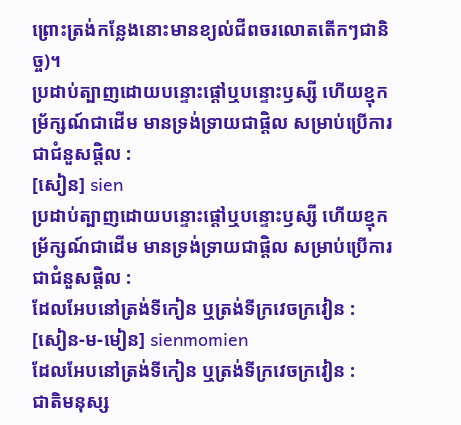ព្រោះត្រង់កន្លែងនោះមានខ្យល់ជីពចរលោតតើកៗជានិច្ច)។
ប្រដាប់ត្បាញដោយបន្ទោះផ្ដៅឬបន្ទោះឫស្សី ហើយខ្មុកម្រ័ក្សណ៍ជាដើម មានទ្រង់ទ្រាយជាផ្តិល សម្រាប់ប្រើការជាជំនួសផ្តិល :
[សៀន] sien
ប្រដាប់ត្បាញដោយបន្ទោះផ្ដៅឬបន្ទោះឫស្សី ហើយខ្មុកម្រ័ក្សណ៍ជាដើម មានទ្រង់ទ្រាយជាផ្តិល សម្រាប់ប្រើការជាជំនួសផ្តិល :
ដែលអែបនៅត្រង់ទីកៀន ឬត្រង់ទីក្រវេចក្រវៀន :
[សៀន-ម-មៀន] sienmomien
ដែលអែបនៅត្រង់ទីកៀន ឬត្រង់ទីក្រវេចក្រវៀន :
ជាតិមនុស្ស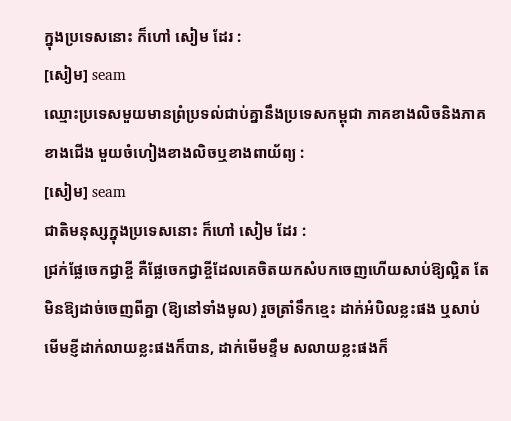ក្នុងប្រទេសនោះ ក៏ហៅ សៀម ដែរ :
[សៀម] seam
ឈ្មោះប្រទេសមួយមានព្រំប្រទល់ជាប់គ្នានឹងប្រទេសកម្ពុជា ភាគខាងលិចនិងភាគខាងជើង មួយចំហៀងខាងលិចឬខាងពាយ័ព្យ :
[សៀម] seam
ជាតិមនុស្សក្នុងប្រទេសនោះ ក៏ហៅ សៀម ដែរ :
ជ្រក់ផ្លែចេកជ្វាខ្ចី គឺផ្លែចេកជ្វាខ្ចីដែលគេចិតយកសំបកចេញហើយសាប់ឱ្យល្អិត តែមិនឱ្យដាច់ចេញពីគ្នា (ឱ្យនៅទាំងមូល) រួចត្រាំទឹកខ្មេះ ដាក់អំបិលខ្លះផង ឬសាប់មើមខ្ញីដាក់លាយខ្លះផងក៏បាន, ដាក់មើមខ្ទឹម សលាយខ្លះផងក៏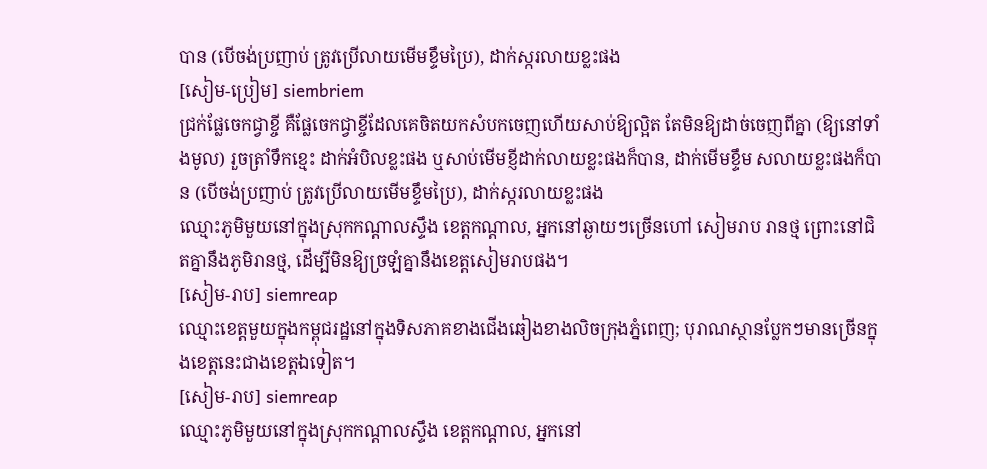បាន (បើចង់ប្រញាប់ ត្រូវប្រើលាយមើមខ្ទឹមប្រៃ), ដាក់ស្ករលាយខ្លះផង
[សៀម-ប្រៀម] siembriem
ជ្រក់ផ្លែចេកជ្វាខ្ចី គឺផ្លែចេកជ្វាខ្ចីដែលគេចិតយកសំបកចេញហើយសាប់ឱ្យល្អិត តែមិនឱ្យដាច់ចេញពីគ្នា (ឱ្យនៅទាំងមូល) រួចត្រាំទឹកខ្មេះ ដាក់អំបិលខ្លះផង ឬសាប់មើមខ្ញីដាក់លាយខ្លះផងក៏បាន, ដាក់មើមខ្ទឹម សលាយខ្លះផងក៏បាន (បើចង់ប្រញាប់ ត្រូវប្រើលាយមើមខ្ទឹមប្រៃ), ដាក់ស្ករលាយខ្លះផង
ឈ្មោះភូមិមួយនៅក្នុងស្រុកកណ្ដាលស្ទឹង ខេត្តកណ្ដាល, អ្នកនៅឆ្ងាយៗច្រើនហៅ សៀមរាប រានថ្ម ព្រោះនៅជិតគ្នានឹងភូមិរានថ្ម, ដើម្បីមិនឱ្យច្រឡំគ្នានឹងខេត្តសៀមរាបផង។
[សៀម-រាប] siemreap
ឈ្មោះខេត្តមួយក្នុងកម្ពុជរដ្ឋនៅក្នុងទិសភាគខាងជើងឆៀងខាងលិចក្រុងភ្នំពេញ; បុរាណស្ថានប្លែកៗមានច្រើនក្នុងខេត្តនេះជាងខេត្តឯទៀត។
[សៀម-រាប] siemreap
ឈ្មោះភូមិមួយនៅក្នុងស្រុកកណ្ដាលស្ទឹង ខេត្តកណ្ដាល, អ្នកនៅ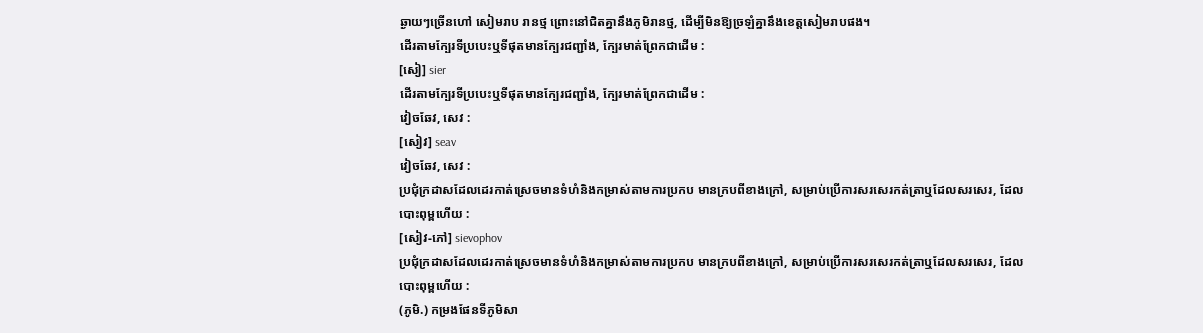ឆ្ងាយៗច្រើនហៅ សៀមរាប រានថ្ម ព្រោះនៅជិតគ្នានឹងភូមិរានថ្ម, ដើម្បីមិនឱ្យច្រឡំគ្នានឹងខេត្តសៀមរាបផង។
ដើរតាមក្បែរទីប្របេះឬទីផុតមានក្បែរជញ្ជាំង, ក្បែរមាត់ព្រែកជាដើម :
[សៀ] sier
ដើរតាមក្បែរទីប្របេះឬទីផុតមានក្បែរជញ្ជាំង, ក្បែរមាត់ព្រែកជាដើម :
វៀចឆែវ, សេវ :
[សៀវ] seav
វៀចឆែវ, សេវ :
ប្រជុំក្រដាសដែលដេរកាត់ស្រេចមានទំហំនិងកម្រាស់តាមការប្រកប មានក្របពីខាងក្រៅ, សម្រាប់ប្រើការសរសេរកត់ត្រាឬដែលសរសេរ, ដែលបោះពុម្ពហើយ :
[សៀវ-ភៅ] sievophov
ប្រជុំក្រដាសដែលដេរកាត់ស្រេចមានទំហំនិងកម្រាស់តាមការប្រកប មានក្របពីខាងក្រៅ, សម្រាប់ប្រើការសរសេរកត់ត្រាឬដែលសរសេរ, ដែលបោះពុម្ពហើយ :
(ភូមិ.) កម្រងផែនទីភូមិសា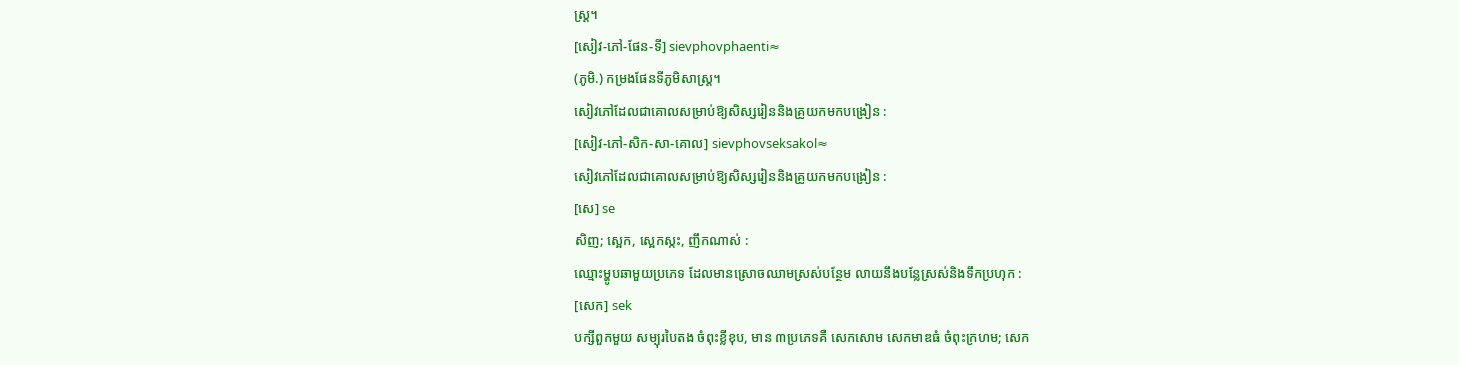ស្ត្រ។
[សៀវ-ភៅ-ផែន-ទី] sievphovphaenti≈
(ភូមិ.) កម្រងផែនទីភូមិសាស្ត្រ។
សៀវភៅដែលជាគោលសម្រាប់ឱ្យសិស្សរៀននិងគ្រូយកមកបង្រៀន :
[សៀវ-ភៅ-សិក-សា-គោល] sievphovseksakol≈
សៀវភៅដែលជាគោលសម្រាប់ឱ្យសិស្សរៀននិងគ្រូយកមកបង្រៀន :
[សេ] se
សិញ; ស្អេក, ស្អេកស្កះ, ញឹកណាស់ :
ឈ្មោះម្ហូបឆាមួយប្រភេទ ដែលមានស្រោចឈាមស្រស់បន្ថែម លាយនឹងបន្លែស្រស់និងទឹកប្រហុក :
[សេក] sek
បក្សីពួកមួយ សម្បុរបៃតង ចំពុះខ្លីខុប, មាន ៣ប្រភេទគឺ សេកសោម សេកមាឌធំ ចំពុះក្រហម; សេក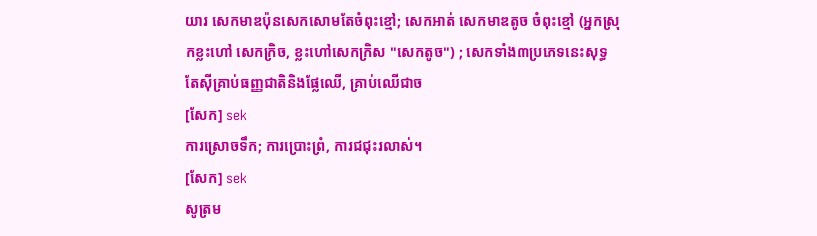យារ សេកមាឌប៉ុនសេកសោមតែចំពុះខ្មៅ; សេកអាត់ សេកមាឌតូច ចំពុះខ្មៅ (អ្នកស្រុកខ្លះហៅ សេកក្រិច, ខ្លះហៅសេកក្រិស "សេកតូច") ; សេកទាំង៣ប្រភេទនេះសុទ្ធតែស៊ីគ្រាប់ធញ្ញជាតិនិងផ្លែឈើ, គ្រាប់ឈើជាច
[សែក] sek
ការស្រោចទឹក; ការប្រោះព្រំ, ការជជុះរលាស់។
[សែក] sek
សូត្រម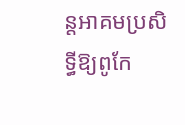ន្តអាគមប្រសិទ្ធីឱ្យពូកែ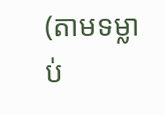(តាមទម្លាប់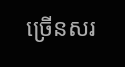ច្រើនសរ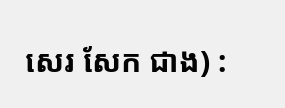សេរ សែក ជាង) :